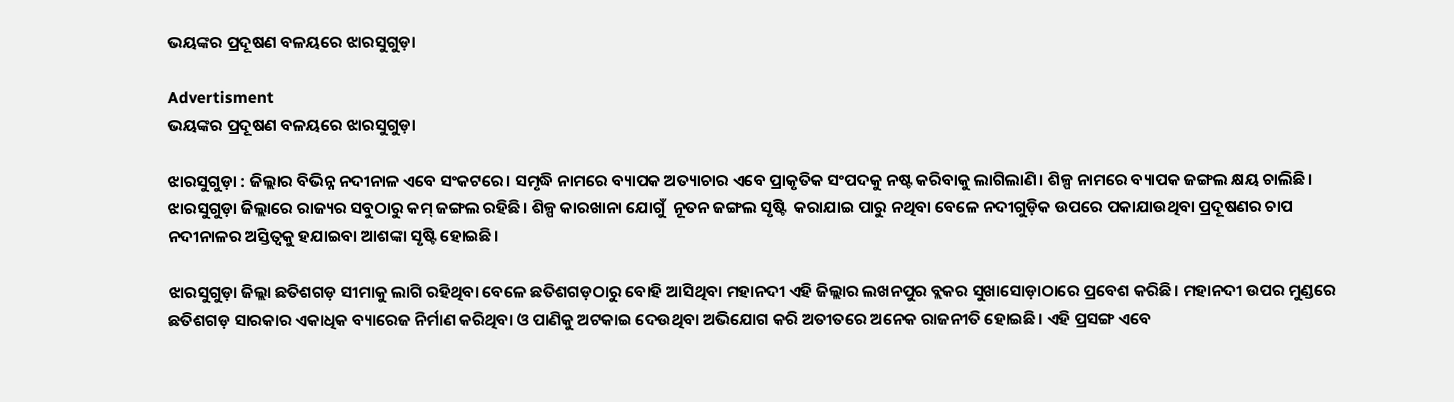ଭୟଙ୍କର ପ୍ରଦୂଷଣ ବଳୟରେ ଝାରସୁଗୁଡ଼ା

Advertisment
ଭୟଙ୍କର ପ୍ରଦୂଷଣ ବଳୟରେ ଝାରସୁଗୁଡ଼ା

ଝାରସୁଗୁଡ଼ା : ଜିଲ୍ଲାର ବିଭିନ୍ନ ନଦୀନାଳ ଏବେ ସଂକଟରେ। ସମୃଦ୍ଧି ନାମରେ ବ୍ୟାପକ ଅତ୍ୟାଚାର ଏବେ ପ୍ରାକୃତିକ ସଂପଦକୁ ନଷ୍ଟ କରିବାକୁ ଲାଗିଲାଣି। ଶିଳ୍ପ ନାମରେ ବ୍ୟାପକ ଜଙ୍ଗଲ କ୍ଷୟ ଚାଲିଛି। ଝାରସୁଗୁଡ଼ା ଜିଲ୍ଲାରେ ରାଜ୍ୟର ସବୁଠାରୁ କମ୍‌ ଜଙ୍ଗଲ ରହିଛି। ଶିଳ୍ପ କାରଖାନା ଯୋଗୁଁ  ନୂତନ ଜଙ୍ଗଲ ସୃଷ୍ଟି  କରାଯାଇ ପାରୁ ନଥିବା ବେଳେ ନଦୀଗୁଡ଼ିକ ଉପରେ ପକାଯାଉଥିବା ପ୍ରଦୂଷଣର ଚାପ ନଦୀନାଳର ଅସ୍ତିତ୍ବକୁ ହଯାଇବା ଆଶଙ୍କା ସୃଷ୍ଟି ହୋଇଛି।

ଝାରସୁଗୁଡ଼ା ଜିଲ୍ଲା ଛତିଶଗଡ଼ ସୀମାକୁ ଲାଗି ରହିଥିବା ବେଳେ ଛତିଶଗଡ଼ଠାରୁ ବୋହି ଆସିଥିବା ମହାନଦୀ ଏହି ଜିଲ୍ଲାର ଲଖନପୁର ବ୍ଲକର ସୁଖାସୋଡ଼ାଠାରେ ପ୍ରବେଶ କରିଛି। ମହାନଦୀ ଉପର ମୁଣ୍ଡରେ ଛତିଶଗଡ଼ ସାରକାର ଏକାଧିକ ବ୍ୟାରେଜ ନିର୍ମାଣ କରିଥିବା ଓ ପାଣିକୁ ଅଟକାଇ ଦେଉଥିବା ଅଭିଯୋଗ କରି ଅତୀତରେ ଅନେକ ରାଜନୀତି ହୋଇଛି। ଏହି ପ୍ରସଙ୍ଗ ଏବେ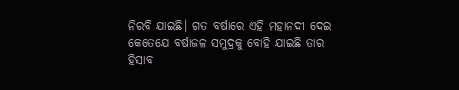ନିରବି ଯାଇଛି। ଗତ ବର୍ଷାରେ ଏହି ମହାନଦୀ ଦେଇ କେତେଯେ ବର୍ଷାଜଳ ‌ସମୁଦ୍ରକୁ ବୋହି ଯାଇଛି ତାର ହିସାବ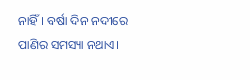ନାହିଁ। ବର୍ଷା ଦିନ ନଦୀରେ ପାଣିର ସମସ୍ୟା ନଥାଏ।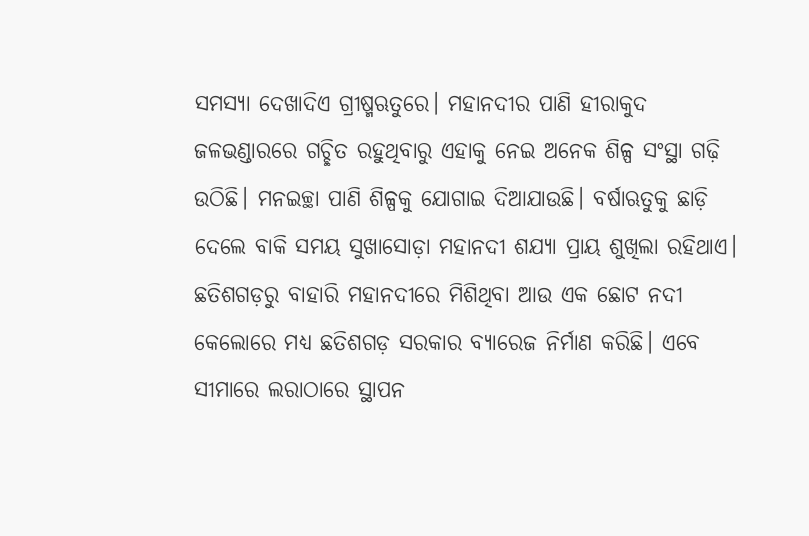ସମସ୍ୟା ଦେଖାଦିଏ ଗ୍ରୀଷ୍ମଋତୁରେ। ମହାନଦୀର ପାଣି ହୀରାକୁଦ ଜଳଭଣ୍ଡାରରେ ଗଚ୍ଛିତ ରହୁଥିବାରୁ ଏହାକୁ ନେଇ ଅନେକ ଶିଳ୍ପ ସଂସ୍ଥା ଗଢ଼ି ଉଠିଛି। ମନଇଚ୍ଛା ପାଣି ଶିଳ୍ପକୁ ଯୋଗାଇ ଦିଆଯାଉଛି। ବର୍ଷାଋତୁକୁ ଛାଡ଼ି ଦେଲେ ବାକି ସମୟ ସୁଖାସୋଡ଼ା ମହାନଦୀ ଶଯ୍ୟା ପ୍ରାୟ ଶୁଖିଲା ରହିଥାଏ। ଛତିଶଗଡ଼ରୁ ବାହାରି ମହାନଦୀରେ ମିଶିଥିବା ଆଉ ଏକ ଛୋଟ ନଦୀ କେଲୋରେ ମଧ୍ୟ ଛତିଶଗଡ଼ ସରକାର ବ୍ୟାରେଜ ନିର୍ମାଣ କରିଛି। ଏବେ ସୀମାରେ ଲରାଠାରେ ସ୍ଥାପନ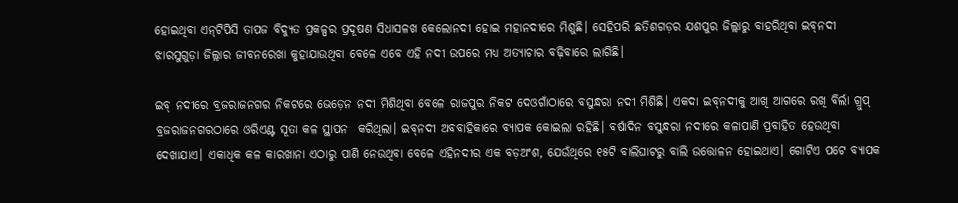ହୋଇଥିବା ଏନ୍‌ଟିପିସି ତାପଜ ବିଦ୍ୟୁତ ପ୍ରକଳ୍ପର ପ୍ରଦୂଷଣ ସିଧାସଳଖ କେଲୋନଦୀ ହୋଇ ମହାନଦୀରେ ମିଶୁଛି। ସେହିପରି ଛତିଶଗଡ଼ର ଯଶପୁର ଜିଲ୍ଲାରୁ ବାହରିଥିବା ଇବ୍‌ନଦୀ ଝାରସୁଗୁଡ଼ା ଜିଲ୍ଲାର ଜୀବନରେଖା କୁହାଯାଉଥିବା ବେଳେ ଏବେ ଏହି ନଦୀ ଉପରେ ମଧ୍ୟ ଅତ୍ୟାଚାର ବଢ଼ିବାରେ ଲାଗିଛି।

ଇବ୍‌ ନଦୀରେ ବ୍ରଜରାଜନଗର ନିକଟରେ ଭେଡ଼େନ ନଦୀ ମିଶିଥିବା ବେଳେ ରାଜପୁର ନିକଟ‌ ଦେଓଗାଁଠାରେ ବସୁନ୍ଧରା ନଦୀ ମିଶିଛି। ଏକଦା ଇବ୍‌ନଦୀକୁ ଆଖି ଆଗରେ ରଖି ବିର୍ଲା ଗ୍ରୁପ୍‌ ବ୍ରଜରାଜନଗରଠାରେ ଓରିଏଣ୍ଟ ସୂତା କଳ ସ୍ଥାପନ  କରିଥିଲା। ଇବ୍‌ନଦୀ ଅବବାହିକାରେ ବ୍ୟାପକ କୋଇଲା ରହିଛି। ବର୍ଷାଦିନ ବସୁନ୍ଧରା ନଦୀରେ କଳାପାଣି ପ୍ରବାହିତ ହେଉଥିବା ଦେଖାଯାଏ। ଏକାଧିକ କଳ କାରଖାନା ଏଠାରୁ ପାଣି ନେଉଥିବା ବେଳେ ଏହିନଦୀର ଏକ ବଡ଼ଅଂଶ, ଯେଉଁଥିରେ ୧୫ଟି ବାଲିଘାଟରୁ ବାଲି ଉତ୍ତୋଳନ ହୋଇଥାଏ। ଗୋଟିଏ ପଟେ ବ୍ୟାପକ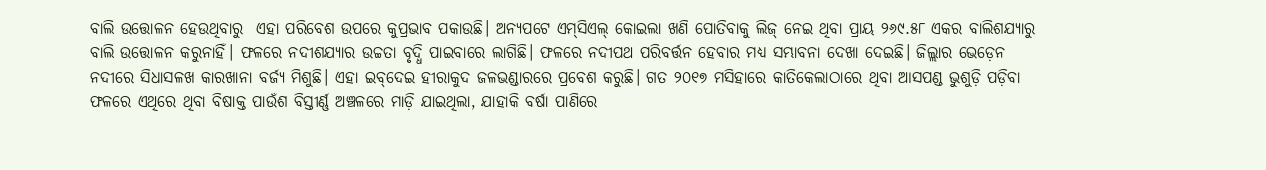ବାଲି ଉତ୍ତୋଳନ ହେଉଥିବାରୁ  ଏହା ପରିବେଶ ଉପରେ କୁପ୍ରଭାବ ପକାଉଛି। ଅନ୍ୟପଟେ ଏମ୍‌ସିଏଲ୍‌ କୋଇଲା ଖଣି ପୋତିବାକୁ ‌ଲିଜ୍‌ ନେଇ ଥିବା ପ୍ରାୟ ୨୬୯.୫୮ ଏକର ବାଲିଶଯ୍ୟାରୁ  ବାଲି ଉତ୍ତୋଳନ କରୁନାହିଁ। ଫଳରେ ନଦୀଶଯ୍ୟାର ଉଚ୍ଚତା ବୃଦ୍ଧି ପାଇବାରେ ଲାଗିଛି। ଫଳରେ ନଦୀପଥ ପରିବର୍ତ୍ତନ ହେବାର ମଧ୍ୟ ସମ୍ଭାବନା ଦେଖା ଦେଇଛି। ଜିଲ୍ଲାର ଭେଡ଼େନ ନଦୀରେ ସିଧାସଳଖ କାରଖାନା ବର୍ଜ୍ୟ ମିଶୁଛି। ଏହା ଇବ୍‌ଦେଇ ହୀରାକୁଦ ଜଳଭଣ୍ଡାରରେ ପ୍ରବେଶ କରୁଛି। ଗତ ୨୦୧୭ ମସିହାରେ କାତିକେଲାଠାରେ ଥିବା ଆସପଣ୍ଡ ଭୁଶୁଡ଼ି ପଡ଼ିବା ଫଳରେ ଏଥିରେ ଥିବା ବିଷାକ୍ତ ପାଉଁଶ ବିସ୍ତୀର୍ଣ୍ଣ ଅଞ୍ଚଳରେ ମାଡ଼ି ଯାଇଥିଲା, ଯାହାକି ବର୍ଷା ପାଣିରେ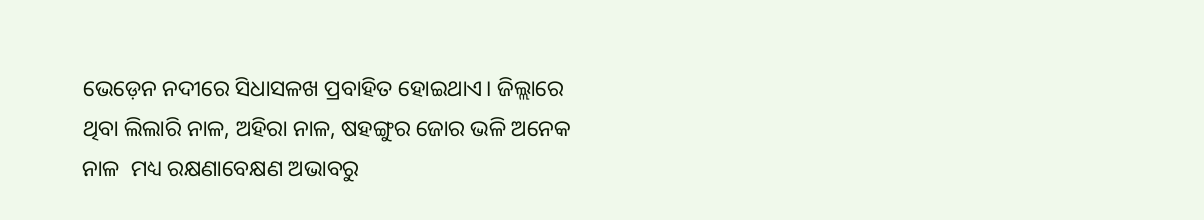ଭେଡ଼େନ ନଦୀରେ ସିଧାସଳଖ ପ୍ରବାହିତ ହୋଇଥାଏ। ଜିଲ୍ଲାରେ ଥିବା ଲିଲାରି ନାଳ, ଅହିରା ନାଳ, ଷହଙ୍ଗୁର ଜୋର ଭଳି ଅନେକ ନାଳ  ମଧ୍ୟ ରକ୍ଷଣାବେକ୍ଷଣ ଅଭାବରୁ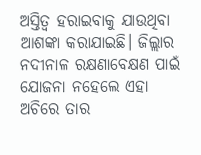ଅସ୍ତିତ୍ବ ହରାଇବାକୁ ଯାଉଥିବା ଆଶଙ୍କା କରାଯାଇଛି। ଜିଲ୍ଲାର ନଦୀନାଳ ରକ୍ଷଣାବେକ୍ଷଣ ପାଇଁ ଯୋଜନା ନହେଲେ ଏହା ଅଚିରେ ତାର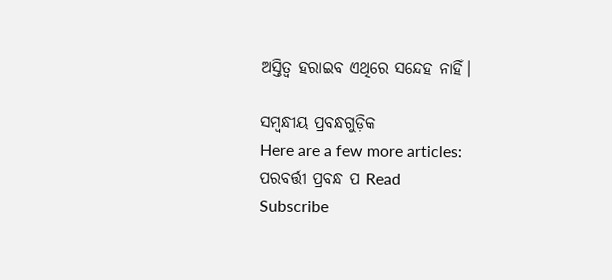ଅସ୍ତିତ୍ବ ହରାଇବ ଏଥିରେ ସନ୍ଦେହ ନାହିଁ।

ସମ୍ବନ୍ଧୀୟ ପ୍ରବନ୍ଧଗୁଡ଼ିକ
Here are a few more articles:
ପରବର୍ତ୍ତୀ ପ୍ରବନ୍ଧ ପ Read
Subscribe